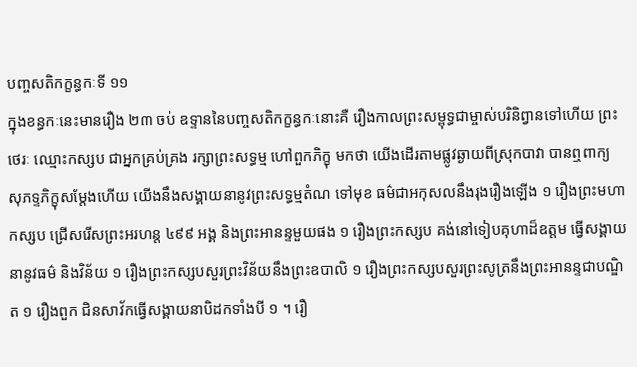បញ្ចសតិកក្ខន្ធកៈទី ១១
ក្នុងខន្ធកៈនេះមានរឿង ២៣ ចប់ ឧទ្ទាននៃបញ្ចសតិកក្ខន្ធកៈនោះគឺ រឿងកាលព្រះសម្ពុទ្ធជាម្ចាស់បរិនិព្វានទៅហើយ ព្រះថេរៈ ឈ្មោះកស្សប ជាអ្នកគ្រប់គ្រង រក្សាព្រះសទ្ធម្ម ហៅពួកភិក្ខុ មកថា យើងដើរតាមផ្លូវឆ្ងាយពីស្រុកបាវា បានឮពាក្យ សុភទ្ទភិក្ខុសម្តែងហើយ យើងនឹងសង្គាយនានូវព្រះសទ្ធម្មតំណ ទៅមុខ ធម៌ជាអកុសលនឹងរុងរឿងឡើង ១ រឿងព្រះមហាកស្សប ជ្រើសរើសព្រះអរហន្ត ៤៩៩ អង្គ និងព្រះអានន្ទមួយផង ១ រឿងព្រះកស្សប គង់នៅទៀបគុហាដ៏ឧត្តម ធ្វើសង្គាយនានូវធម៌ និងវិន័យ ១ រឿងព្រះកស្សបសួរព្រះវិន័យនឹងព្រះឧបាលិ ១ រឿងព្រះកស្សបសួរព្រះសូត្រនឹងព្រះអានន្ទជាបណ្ឌិត ១ រឿងពួក ជិនសាវ័កធ្វើសង្គាយនាបិដកទាំងបី ១ ។ រឿ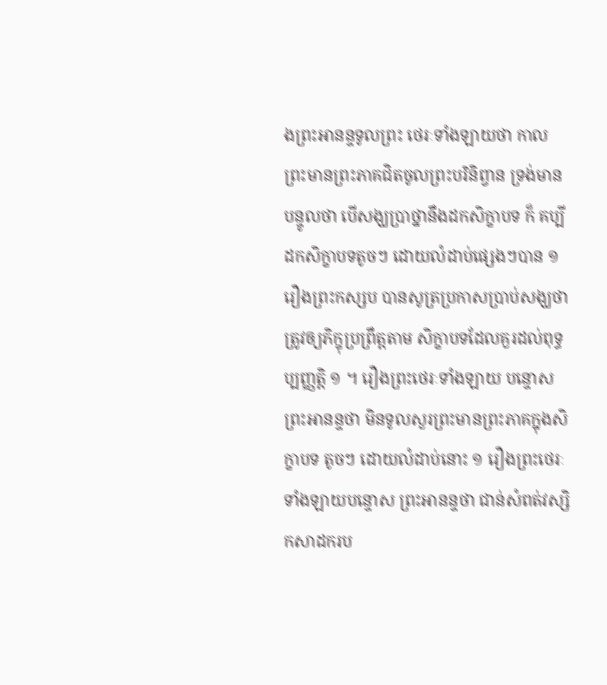ងព្រះអានន្ទទូលព្រះ ថេរៈទាំងឡាយថា កាលព្រះមានព្រះភាគជិតចូលព្រះបរិនិព្វាន ទ្រង់មានបន្ទូលថា បើសង្ឃប្រាថ្នានឹងដកសិក្ខាបទ ក៏ គប្បី ដកសិក្ខាបទតូចៗ ដោយលំដាប់ផ្សេងៗបាន ១ រឿងព្រះកស្សប បានសូត្រប្រកាសប្រាប់សង្ឃថា ត្រូវឲ្យភិក្ខុប្រព្រឹត្តតាម សិក្ខាបទដែលគួរដល់ពុទ្ធប្បញ្ញត្តិ ១ ។ រឿងព្រះថេរៈទាំងឡាយ បន្ទោសព្រះអានន្ទថា មិនទូលសួរព្រះមានព្រះភាគក្នុងសិក្ខាបទ តូចៗ ដោយលំដាប់នោះ ១ រឿងព្រះថេរៈទាំងឡាយបន្ទោស ព្រះអានន្ទថា ជាន់សំពត់វស្សិកសាដករប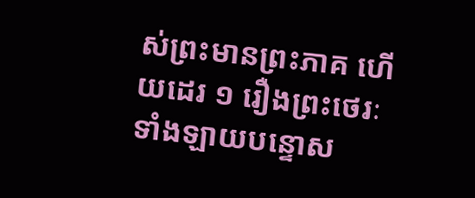ស់ព្រះមានព្រះភាគ ហើយដេរ ១ រឿងព្រះថេរៈទាំងឡាយបន្ទោស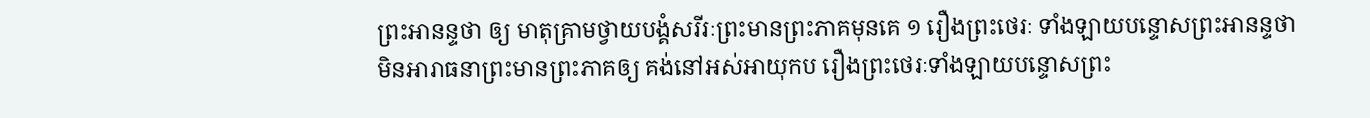ព្រះអានន្ទថា ឲ្យ មាតុគ្រាមថ្វាយបង្គំសរីរៈព្រះមានព្រះភាគមុនគេ ១ រឿងព្រះថេរៈ ទាំងឡាយបន្ទោសព្រះអានន្ទថា មិនអារាធនាព្រះមានព្រះភាគឲ្យ គង់នៅអស់អាយុកប រឿងព្រះថេរៈទាំងឡាយបន្ទោសព្រះ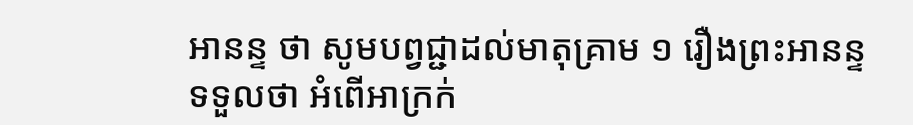អានន្ទ ថា សូមបព្វជ្ជាដល់មាតុគ្រាម ១ រឿងព្រះអានន្ទទទួលថា អំពើអាក្រក់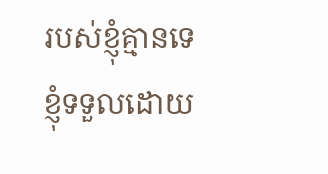របស់ខ្ញុំគ្មានទេ ខ្ញុំទទួលដោយ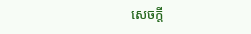សេចក្តី